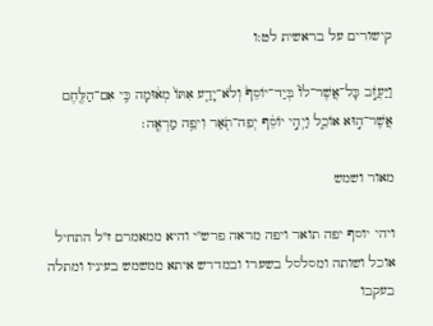קישורים על בראשית לט:ו

וַיַּעֲזֹ֣ב כָּל־אֲשֶׁר־לוֹ֮ בְּיַד־יוֹסֵף֒ וְלֹא־יָדַ֤ע אִתּוֹ֙ מְא֔וּמָה כִּ֥י אִם־הַלֶּ֖חֶם אֲשֶׁר־ה֣וּא אוֹכֵ֑ל וַיְהִ֣י יוֹסֵ֔ף יְפֵה־תֹ֖אַר וִיפֵ֥ה מַרְאֶֽה׃

מאור ושמש

ויהי יוסף יפה תואר ויפה מראה פרש"י והיא ממאמרם ז"ל התחיל אוכל ושותה ומסלסל בשערו ובמדרש איתא ממשמש בעיניו ומתלה בעקבו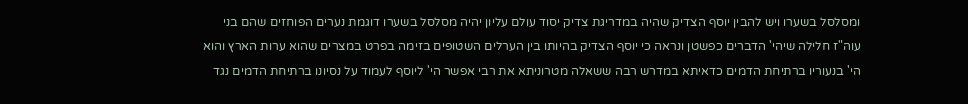ומסלסל בשערו ויש להבין יוסף הצדיק שהיה במדריגת צדיק יסוד עולם עליון יהיה מסלסל בשערו דוגמת נערים הפוחזים שהם בני עוה"ז חלילה שיהי' הדברים כפשטן ונראה כי יוסף הצדיק בהיותו בין הערלים השטופים בזימה בפרט במצרים שהוא ערות הארץ והוא הי' בנעוריו ברתיחת הדמים כדאיתא במדרש רבה ששאלה מטרוניתא את רבי אפשר הי' ליוסף לעמוד על נסיונו ברתיחת הדמים נגד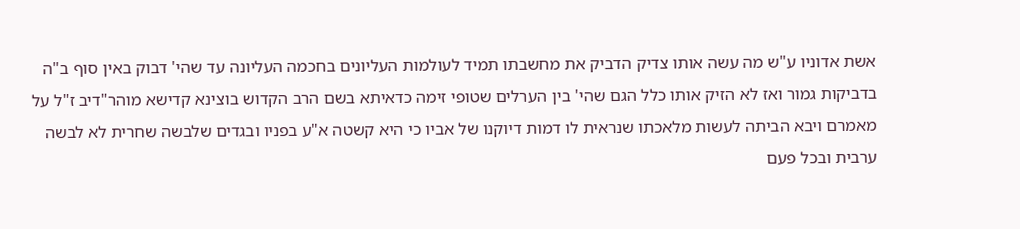אשת אדוניו ע"ש מה עשה אותו צדיק הדביק את מחשבתו תמיד לעולמות העליונים בחכמה העליונה עד שהי' דבוק באין סוף ב"ה בדביקות גמור ואז לא הזיק אותו כלל הגם שהי' בין הערלים שטופי זימה כדאיתא בשם הרב הקדוש בוצינא קדישא מוהר"דיב ז"ל על מאמרם ויבא הביתה לעשות מלאכתו שנראית לו דמות דיוקנו של אביו כי היא קשטה א"ע בפניו ובגדים שלבשה שחרית לא לבשה ערבית ובכל פעם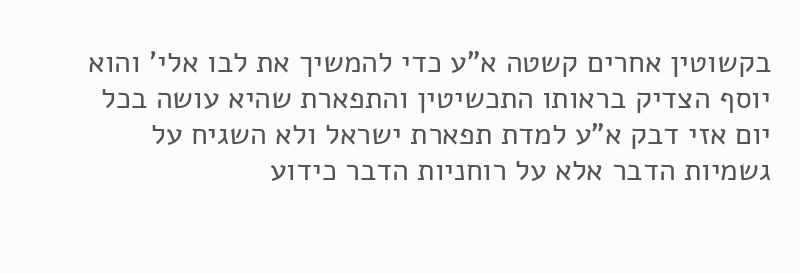בקשוטין אחרים קשטה א"ע כדי להמשיך את לבו אלי' והוא יוסף הצדיק בראותו התכשיטין והתפארת שהיא עושה בכל יום אזי דבק א"ע למדת תפארת ישראל ולא השגיח על גשמיות הדבר אלא על רוחניות הדבר כידוע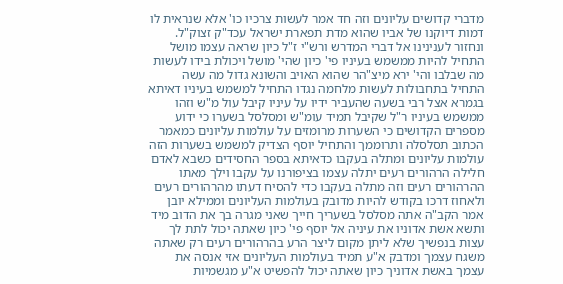מדברי קדושים עליונים וזה חד אמר לעשות צרכיו כו' אלא שנראית לו דמות דיוקנו של אביו שהוא מדת תפארת ישראל עכד"ק זצוק"ל. ונחזור לענינינו אל דברי המדרש ורש"י ז"ל כיון שראה עצמו מושל התחיל להיות ממשמש בעיניו פי' כיון שהי' מושל ויכולת בידו לעשות מה שבלבו והי' ירא מיצ"הר שהוא האויב והשונא גדול מה עשה התחיל בתחבולות לעשות מלחמה נגדו התחיל למשמש בעיניו דאיתא בגמרא אצל רבי בשעה שהעביר ידיו על עיניו קיבל עול מ"ש וזהו ממשמש בעיניו ר"ל שקיבל תמיד עומ"ש ומסלסל בשערו כי ידוע מספרים הקדושים כי השערות מרומזים על עולמות עליונים כמאמר הכתוב תסלסלה ותרוממך והתחיל יוסף הצדיק למשמש בשערות הזה עולמות עליונים ומתלה בעקבו כדאיתא בספר החסידים כשבא לאדם חלילה הרהורים רעים יתלה עצמו בציפורנו על עקבו וילך מאתו ההרהורים רעים וזה מתלה בעקבו כדי להסיח דעתו מהרהורים רעים ולאחוז דרכו בקודש להיות מדובק בעולמות העליונים וממילא יובן אמר הקב"ה אתה מסלסל בשעריך חייך שאני מגרה בך את הדוב מיד ותשא אשת אדוניו את עיניה אל יוסף פי' כיון שאתה יכול לתת לך עצות בנפשיך שלא ליתן מקום ליצר הרע בהרהורים רעים רק שאתה משגח עצמך ומדבק א"ע תמיד בעולמות העליונים אזי אנסה את עצמך באשת אדוניך כיון שאתה יכול להפשיט א"ע מגשמיות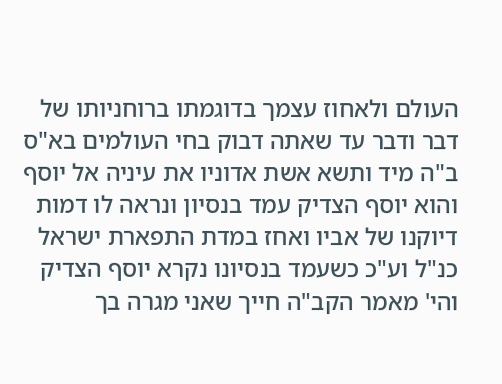העולם ולאחוז עצמך בדוגמתו ברוחניותו של דבר ודבר עד שאתה דבוק בחי העולמים בא"ס ב"ה מיד ותשא אשת אדוניו את עיניה אל יוסף והוא יוסף הצדיק עמד בנסיון ונראה לו דמות דיוקנו של אביו ואחז במדת התפארת ישראל כנ"ל וע"כ כשעמד בנסיונו נקרא יוסף הצדיק והי' מאמר הקב"ה חייך שאני מגרה בך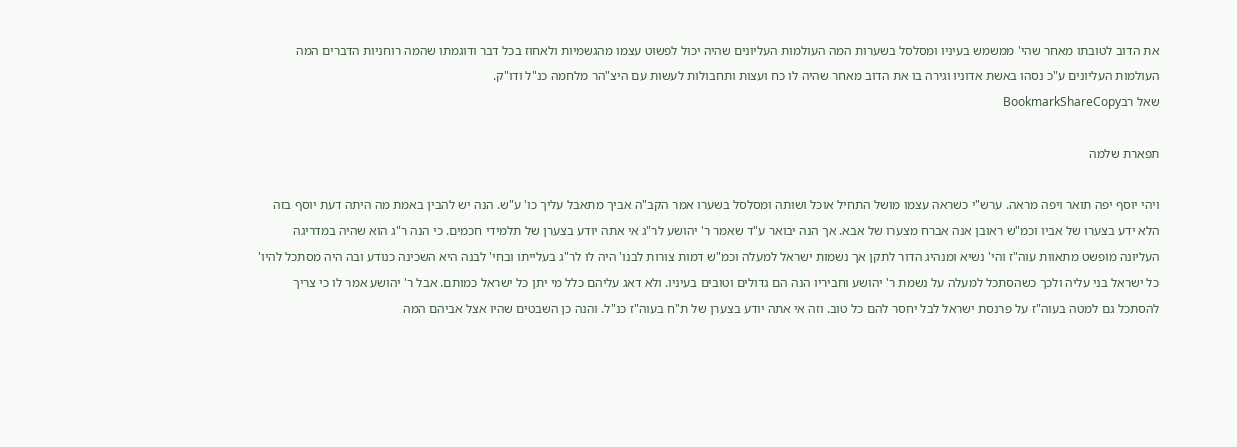את הדוב לטובתו מאחר שהי' ממשמש בעיניו ומסלסל בשערות המה העולמות העליונים שהיה יכול לפשוט עצמו מהגשמיות ולאחוז בכל דבר ודוגמתו שהמה רוחניות הדברים המה העולמות העליונים ע"כ נסהו באשת אדוניו וגירה בו את הדוב מאחר שהיה לו כח ועצות ותחבולות לעשות עם היצ"הר מלחמה כנ"ל ודו"ק.
שאל רבBookmarkShareCopy

תפארת שלמה

ויהי יוסף יפה תואר ויפה מראה. ערש"י כשראה עצמו מושל התחיל אוכל ושותה ומסלסל בשערו אמר הקב"ה אביך מתאבל עליך כו' ע"ש. הנה יש להבין באמת מה היתה דעת יוסף בזה הלא ידע בצערו של אביו וכמ"ש ראובן אנה אברח מצערו של אבא. אך הנה יבואר ע"ד שאמר ר' יהושע לר"ג אי אתה יודע בצערן של תלמידי חכמים. כי הנה ר"ג הוא שהיה במדריגה העליונה מופשט מתאוות עוה"ז והי' נשיא ומנהיג הדור לתקן אך נשמות ישראל למעלה וכמ"ש דמות צורות לבנו' היה לו לר"ג בעלייתו ובחי' לבנה היא השכינה כנודע ובה היה מסתכל להיו' כל ישראל בני עליה ולכך כשהסתכל למעלה על נשמת ר' יהושע וחביריו הנה הם גדולים וטובים בעיניו. ולא דאג עליהם כלל מי יתן כל ישראל כמותם. אבל ר' יהושע אמר לו כי צריך להסתכל גם למטה בעוה"ז על פרנסת ישראל לבל יחסר להם כל טוב. וזה אי אתה יודע בצערן של ת"ח בעוה"ז כנ"ל. והנה כן השבטים שהיו אצל אביהם המה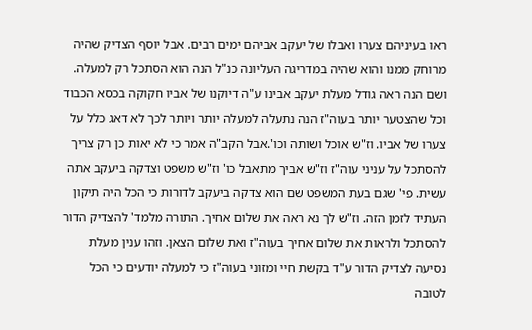ראו בעיניהם צערו ואבלו של יעקב אביהם ימים רבים. אבל יוסף הצדיק שהיה מרוחק ממנו והוא שהיה במדריגה העליונה כנ"ל הנה הוא הסתכל רק למעלה. ושם הנה ראה גודל מעלת יעקב אבינו ע"ה דיוקנו של אביו חקוקה בכסא הכבוד וכל שהצטער יותר בעוה"ז הנה נתעלה למעלה יותר ויותר לכך לא דאג כלל על צערו של אביו. וז"ש אוכל ושותה וכו'.אבל הקב"ה אמר כי לא יאות כן רק צריך להסתכל על עניני עוה"ז וז"ש אביך מתאבל כו' וז"ש משפט וצדקה ביעקב אתה עשית. פי' שגם בעת המשפט שם הוא צדקה ביעקב לדורות כי הכל היה תיקון העתיד לזמן הזה. וז"ש לך נא ראה את שלום אחיך. התורה מלמד' להצדיק הדור להסתכל ולראות את שלום אחיך בעוה"ז ואת שלום הצאן. וזהו ענין מעלת נסיעה לצדיק הדור ע"ד בקשת חיי ומזוני בעוה"ז כי למעלה יודעים כי הכל לטובה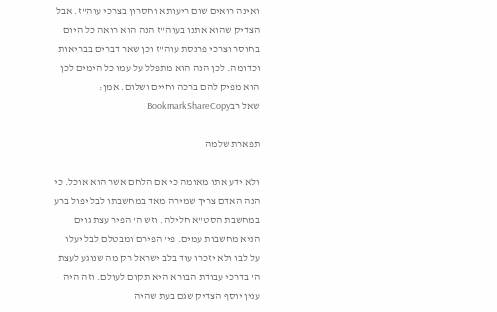ואינה רואים שום ריעותא וחסרון בצרכי עוה"ז. אבל הצדיק שהוא אתנו בעוה"ז הנה הוא רואה כל היום בחוסר וצרכי פרנסת עוה"ז וכן שאר דברים בבריאות וכדומה. לכן הנה הוא מתפלל על עמו כל הימים לכן הוא מפיק להם ברכה וחיים ושלום. אמן:
שאל רבBookmarkShareCopy

תפארת שלמה

ולא ידע אתו מאומה כי אם הלחם אשר הוא אוכל. כי הנה האדם צריך שמירה מאד במחשבתו לבל יפול ברע במחשבת הסט"א חלילה. וזש ה' הפיר עצת גוים הניא מחשבות עמים. פי' הפירם ומבטלם לבל יעלו על לבו ולא יזכרו עוד בלב ישראל רק מה שנוגע לעצת ה' בדרכי עבודת הבורא היא תקום לעולם. וזה היה ענין יוסף הצדיק שגם בעת שהיה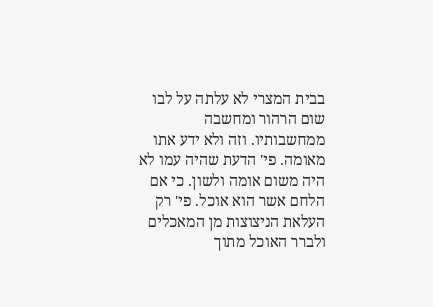בבית המצרי לא עלתה על לבו שום הרהור ומחשבה ממחשבותיו. וזה ולא ידע אתו מאומה. פי' הדעת שהיה עמו לא היה משום אומה ולשון. כי אם הלחם אשר הוא אוכל. פי' רק העלאת הניצוצות מן המאכלים ולברר האוכל מתוך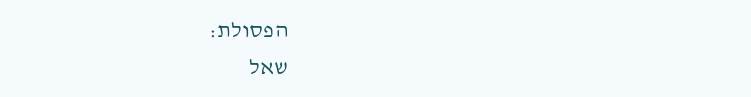הפסולת:
שאל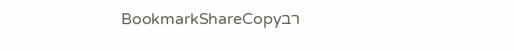רבBookmarkShareCopy